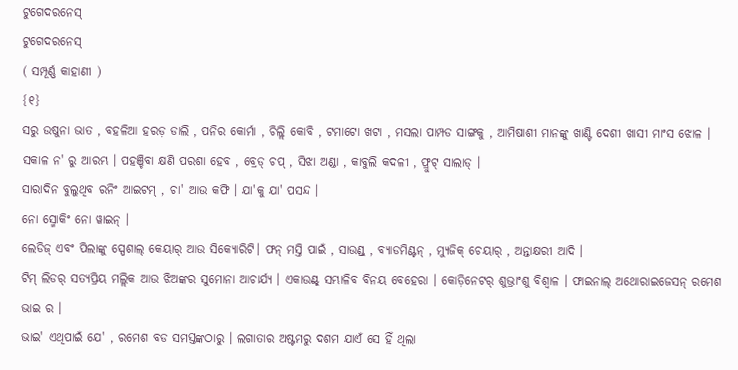ଟୁଗେଦରନେସ୍
ଟୁଗେଦରନେସ୍
( ସମ୍ପୂର୍ଣ୍ଣ କାହାଣୀ )
{୧}
ସରୁ ଉଷୁନା ଭାତ , ବହଳିଆ ହରଡ଼ ଡାଲି , ପନିର କୋର୍ମା , ଚିଲ୍ଲି କୋବି , ଟମାଟୋ ଖଟା , ମସଲା ପାମ୍ପଡ ସାଙ୍ଗକୁ , ଆମିଷାଶୀ ମାନଙ୍କୁ ଖାଣ୍ଟି ଦେଶୀ ଖାସୀ ମାଂସ ଝୋଳ ।
ସକାଳ ନ' ରୁ ଆରମ୍ଭ । ପହଞ୍ଚିବା କ୍ଷଣି ପରଶା ହେବ , ବ୍ରେଡ୍ ଚପ୍ , ସିଝା ଅଣ୍ଡା , କାବୁଲି କଦଳୀ , ଫ୍ରୁଟ୍ ସାଲାଡ୍ ।
ସାରାଦିନ ବୁଲୁଥିବ ରନିଂ ଆଇଟମ୍ , ଚା' ଆଉ କଫି । ଯା'କୁ ଯା' ପସନ୍ଦ ।
ନୋ ସ୍ମୋକିଂ ନୋ ୱାଇନ୍ ।
ଲେଡିଜ୍ ଏବଂ ପିଲାଙ୍କୁ ସ୍ପେଶାଲ୍ କେୟାର୍ ଆଉ ସିକ୍ୟୋରିଟି। ଫନ୍ ମସ୍ତି ପାଇଁ , ସାଉଣ୍ଡ୍ , ବ୍ୟାଡମିଣ୍ଟନ୍ , ମ୍ୟୁଜିକ୍ ଚେୟାର୍ , ଅନ୍ତାକ୍ଷରୀ ଆଦି ।
ଟିମ୍ ଲିଡର୍ ସତ୍ୟପ୍ରିୟ ମଲ୍ଲିକ ଆଉ ଝିଅଙ୍କର ସୁମୋନା ଆଚାର୍ଯ୍ୟ । ଏକାଉଣ୍ଟ୍ ସମ୍ଭାଳିବ ବିନୟ ବେହେରା । କୋଡ଼ିନେଟର୍ ଶୁଭ୍ରାଂଶୁ ବିଶ୍ୱାଳ । ଫାଇନାଲ୍ ଅଥୋରାଇଜେସନ୍ ରମେଶ ଭାଇ ର ।
ଭାଇ' ଏଥିପାଇଁ ଯେ' , ରମେଶ ବଡ ସମସ୍ତଙ୍କଠାରୁ । ଲଗାତାର ଅଷ୍ଟମରୁ ଦଶମ ଯାଏଁ ସେ ହିଁ ଥିଲା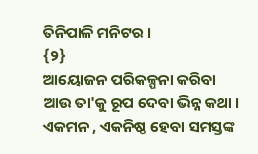ତିନିପାଳି ମନିଟର ।
{୨}
ଆୟୋଜନ ପରିକଳ୍ପନା କରିବା ଆଉ ତା'କୁ ରୂପ ଦେବା ଭିନ୍ନ କଥା । ଏକମନ , ଏକନିଷ୍ଠ ହେବା ସମସ୍ତଙ୍କ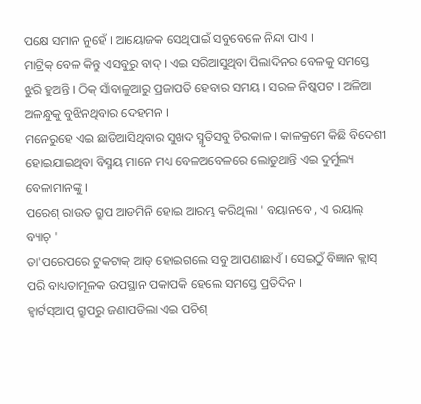ପକ୍ଷେ ସମାନ ନୁହେଁ । ଆୟୋଜକ ସେଥିପାଇଁ ସବୁବେଳେ ନିନ୍ଦା ପାଏ ।
ମାଟ୍ରିକ୍ ବେଳ କିନ୍ତୁ ଏସବୁରୁ ବାଦ୍ । ଏଇ ସରିଆସୁଥିବା ପିଲାଦିନର ବେଳକୁ ସମସ୍ତେ ଝୁରି ହୁଅନ୍ତି । ଠିକ୍ ସାଁବାଳୁଆରୁ ପ୍ରଜାପତି ହେବାର ସମୟ । ସରଳ ନିଷ୍କପଟ । ଅଳିଆ ଅଳନ୍ଧୁକୁ ବୁଝିନଥିବାର ଦେହମନ ।
ମନେରୁହେ ଏଇ ଛାଡିଆସିଥିବାର ସୁଖଦ ସ୍ମୃତିସବୁ ଚିରକାଳ । କାଳକ୍ରମେ କିଛି ବିଦେଶୀ ହୋଇଯାଇଥିବା ବିସ୍ମୟ ମାନେ ମଧ୍ୟ ବେଳଅବେଳରେ ଲୋଡୁଥାନ୍ତି ଏଇ ଦୁର୍ମୁଲ୍ୟ ବେଳାମାନଙ୍କୁ ।
ପରେଶ୍ ରାଉତ ଗ୍ରୁପ ଆଡମିନି ହୋଇ ଆରମ୍ଭ କରିଥିଲା ' ବୟାନବେ , ଏ ରୟାଲ୍ ବ୍ୟାଚ୍ '
ତା'ପରେପରେ ଟୁକଟାକ୍ ଆଡ୍ ହୋଇଗଲେ ସବୁ ଆପଣାଛାଏଁ । ସେଇଠୁଁ ବିଜ୍ଞାନ କ୍ଲାସ୍ ପରି ବାଧ୍ୟତାମୂଳକ ଉପସ୍ଥାନ ପକାପକି ହେଲେ ସମସ୍ତେ ପ୍ରତିଦିନ ।
ହ୍ୱାର୍ଟସ୍ଆପ୍ ଗ୍ରୁପରୁ ଜଣାପଡିଲା ଏଇ ପଚିଶ୍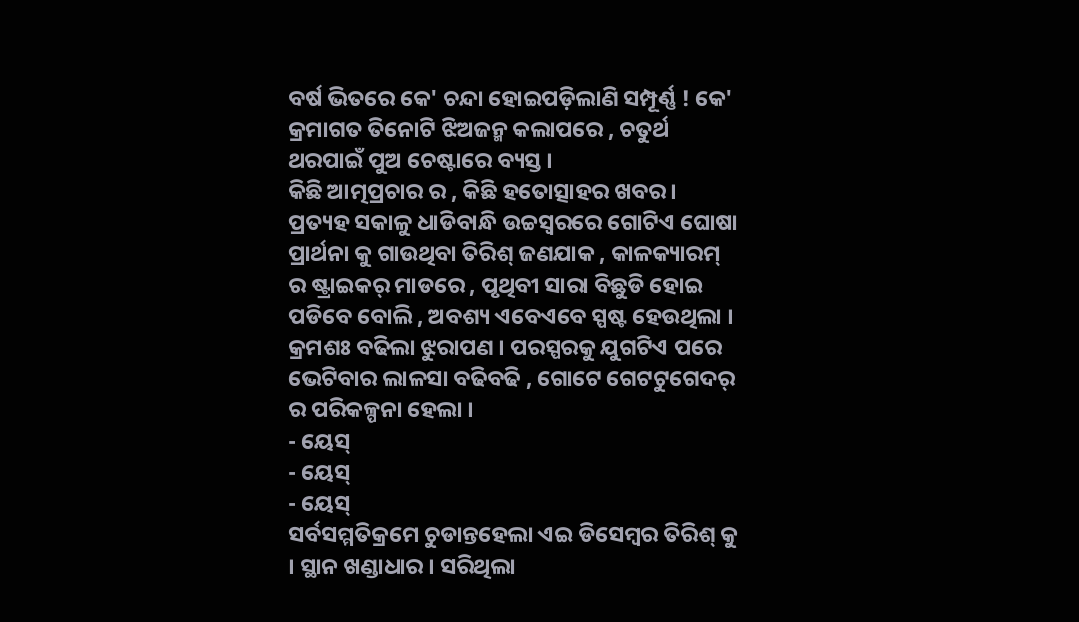ବର୍ଷ ଭିତରେ କେ' ଚନ୍ଦା ହୋଇପଡ଼ିଲାଣି ସମ୍ପୂର୍ଣ୍ଣ ! କେ' କ୍ରମାଗତ ତିନୋଟି ଝିଅଜନ୍ମ କଲାପରେ , ଚତୁର୍ଥ ଥରପାଇଁ ପୁଅ ଚେଷ୍ଟାରେ ବ୍ୟସ୍ତ ।
କିଛି ଆତ୍ମପ୍ରଚାର ର , କିଛି ହତୋତ୍ସାହର ଖବର ।
ପ୍ରତ୍ୟହ ସକାଳୁ ଧାଡିବାନ୍ଧି ଉଚ୍ଚସ୍ୱରରେ ଗୋଟିଏ ଘୋଷା ପ୍ରାର୍ଥନା କୁ ଗାଉଥିବା ତିରିଶ୍ ଜଣଯାକ , କାଳକ୍ୟାରମ୍ ର ଷ୍ଟ୍ରାଇକର୍ ମାଡରେ , ପୃଥିବୀ ସାରା ବିଛୁଡି ହୋଇ ପଡିବେ ବୋଲି , ଅବଶ୍ୟ ଏବେଏବେ ସ୍ପଷ୍ଟ ହେଉଥିଲା । କ୍ରମଶଃ ବଢିଲା ଝୁରାପଣ । ପରସ୍ପରକୁ ଯୁଗଟିଏ ପରେ ଭେଟିବାର ଲାଳସା ବଢିବଢି , ଗୋଟେ ଗେଟଟୁଗେଦର୍ ର ପରିକଳ୍ପନା ହେଲା ।
- ୟେସ୍
- ୟେସ୍
- ୟେସ୍
ସର୍ବସମ୍ମତିକ୍ରମେ ଚୁଡାନ୍ତହେଲା ଏଇ ଡିସେମ୍ବର ତିରିଶ୍ କୁ । ସ୍ଥାନ ଖଣ୍ଡାଧାର । ସରିଥିଲା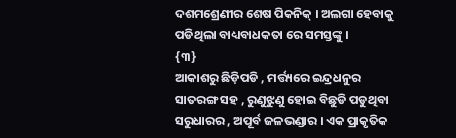ଦଶମଶ୍ରେଣୀର ଶେଷ ପିକନିକ୍ । ଅଲଗା ହେବାକୁ ପଡିଥିଲା ବାଧ୍ୟବାଧକତା ରେ ସମସ୍ତଙ୍କୁ ।
{୩}
ଆକାଶରୁ ଛିଡ଼ିପଡି , ମର୍ତ୍ତ୍ୟରେ ଇନ୍ଦ୍ରଧନୁର ସାତରଙ୍ଗ ସହ , ରୁଣୁଝୁଣୁ ହୋଇ ବିଛୁଡି ପଡୁଥିବା ସରୁଧାରର , ଅପୂର୍ବ ଜଳଭଣ୍ଡାର । ଏକ ପ୍ରାକୃତିକ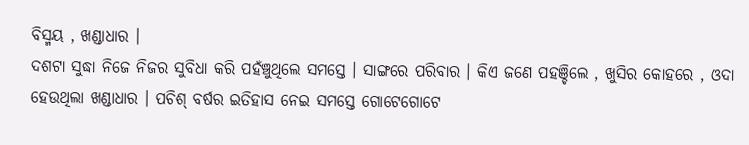ବିସ୍ମୟ , ଖଣ୍ଡାଧାର ।
ଦଶଟା ସୁଦ୍ଧା ନିଜେ ନିଜର ସୁବିଧା କରି ପହଁଞ୍ଚୁଥିଲେ ସମସ୍ତେ । ସାଙ୍ଗରେ ପରିବାର । କିଏ ଜଣେ ପହଞ୍ଚିଲେ , ଖୁସିର କୋହରେ , ଓଦା ହେଉଥିଲା ଖଣ୍ଡାଧାର । ପଚିଶ୍ ବର୍ଷର ଇତିହାସ ନେଇ ସମସ୍ତେ ଗୋଟେଗୋଟେ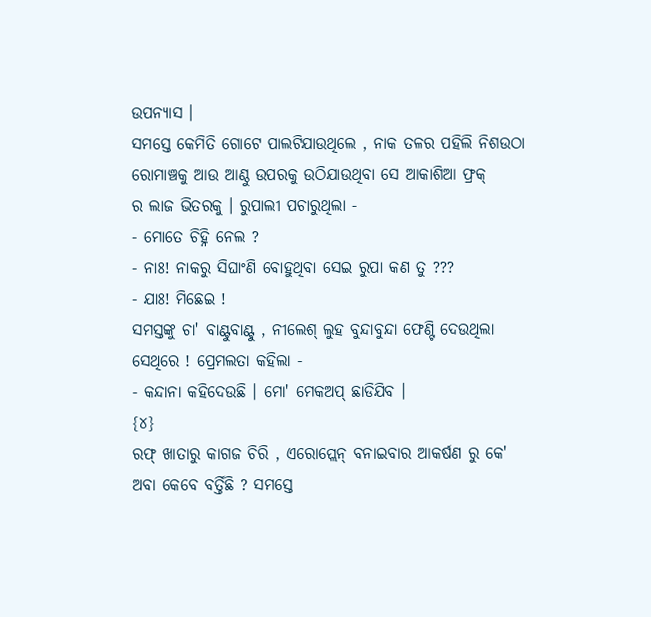ଉପନ୍ୟାସ ।
ସମସ୍ତେ କେମିତି ଗୋଟେ ପାଲଟିଯାଉଥିଲେ , ନାକ ତଳର ପହିଲି ନିଶଉଠା ରୋମାଞ୍ଚକୁ ଆଉ ଆଣ୍ଠୁ ଉପରକୁ ଉଠିଯାଉଥିବା ସେ ଆକାଶିଆ ଫ୍ରକ୍
ର ଲାଜ ଭିତରକୁ । ରୁପାଲୀ ପଚାରୁଥିଲା -
- ମୋତେ ଚିହ୍ନି ନେଲ ?
- ନାଃ! ନାକରୁ ସିଘାଂଣି ବୋହୁଥିବା ସେଇ ରୁପା କଣ ତୁ ???
- ଯାଃ! ମିଛେଇ !
ସମସ୍ତଙ୍କୁ ଚା' ବାଣ୍ଟୁବାଣ୍ଟୁ , ନୀଲେଶ୍ ଲୁହ ବୁନ୍ଦାବୁନ୍ଦା ଫେଣ୍ଟି ଦେଉଥିଲା ସେଥିରେ ! ପ୍ରେମଲତା କହିଲା -
- କନ୍ଦାନା କହିଦେଉଛି । ମୋ' ମେକଅପ୍ ଛାଡିଯିବ ।
{୪}
ରଫ୍ ଖାତାରୁ କାଗଜ ଚିରି , ଏରୋପ୍ଲେନ୍ ବନାଇବାର ଆକର୍ଷଣ ରୁ କେ' ଅବା କେବେ ବର୍ତ୍ତିଛି ? ସମସ୍ତେ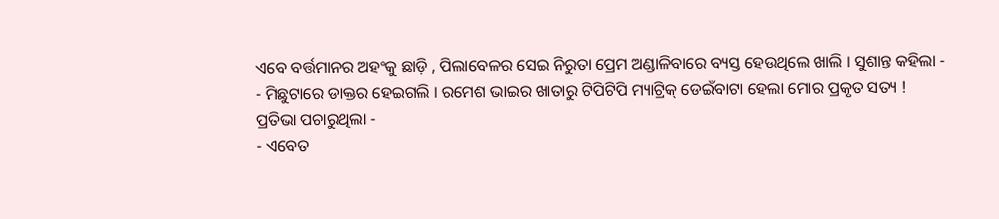ଏବେ ବର୍ତ୍ତମାନର ଅହଂକୁ ଛାଡ଼ି , ପିଲାବେଳର ସେଇ ନିରୁତା ପ୍ରେମ ଅଣ୍ଡାଳିବାରେ ବ୍ୟସ୍ତ ହେଉଥିଲେ ଖାଲି । ସୁଶାନ୍ତ କହିଲା -
- ମିଛୁଟାରେ ଡାକ୍ତର ହେଇଗଲି । ରମେଶ ଭାଇର ଖାତାରୁ ଟିପିଟିପି ମ୍ୟାଟ୍ରିକ୍ ଡେଇଁବାଟା ହେଲା ମୋର ପ୍ରକୃତ ସତ୍ୟ !
ପ୍ରତିଭା ପଚାରୁଥିଲା -
- ଏବେତ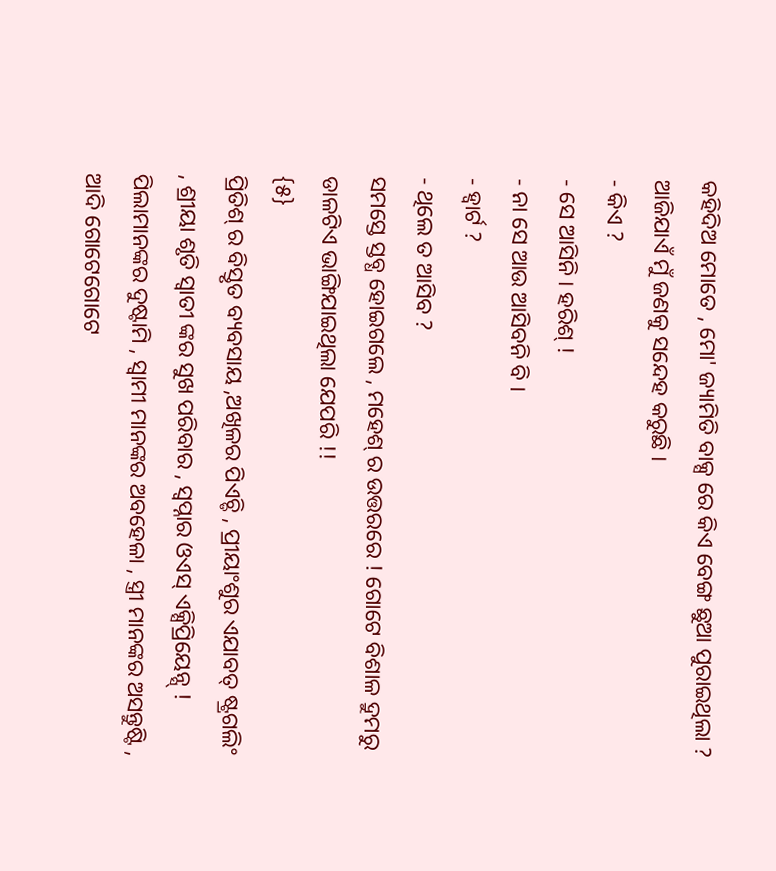କହିଦିଅ ମୋତେ , ମୋ' ଜ୍ୟାମିତି ବାକ୍ସ ରେ କିଏ ବେଙ୍ଗ ଛୁଆ ପୁରାଇଥିଲା ? ଆଜିଯାଏଁ ମୁଁ ଜଣକୁ ସନ୍ଦେହ କରୁଛି ।
- କିଏ ?
- ସେ ଆସିନି । ହରିଶ୍ !
- ନା ସେ ଆଉ ଆସିବନି ବି ।
- ହ୍ୱାର୍ଟ ?
- ଥିଲେ ତ ଆସିବ ?
ସମସ୍ତେ ସ୍ତବ୍ଧ ହୋଇଗଲେ , ମହେଶ୍ ର ଉତ୍ତରରେ ! ଗୋଟେ ବିଶାଳ ଦ୍ରୁମରୁ ଡାଳଟିଏ ଭାଙ୍ଗିଯାଇଥିଲା ଯେପରି !!
{୫}
ପ୍ରିତିଶ୍ ର ବିସ୍ତୃତ ବ୍ୟବସାୟ ,ଅଖିଳର ପିଏଚ୍ଡି , ପ୍ରୀୟାଂଶୁର ଏଯାବତ୍ ଷ୍ଟ୍ରଗଲିଂ , ଶ୍ରୀୟା ଶୃତି ସ୍ୱାତୀ ଙ୍କର ସୁଖ ପରିବାର , ସ୍ୱପ୍ନାର ଓଏସ୍ ଏକ୍ସିପ୍ରିୟେନ୍ସ୍ !
ପିଲାମାନଙ୍କର ଦୁଷ୍ଟାମି , ସ୍ୱାମୀ ମାନଙ୍କର ଅବହେଳା , ସ୍ତ୍ରୀ ମାନଙ୍କର ଅସନ୍ତୁଷ୍ଟି , ଆଦି ଗୋଟେଗୋଟେ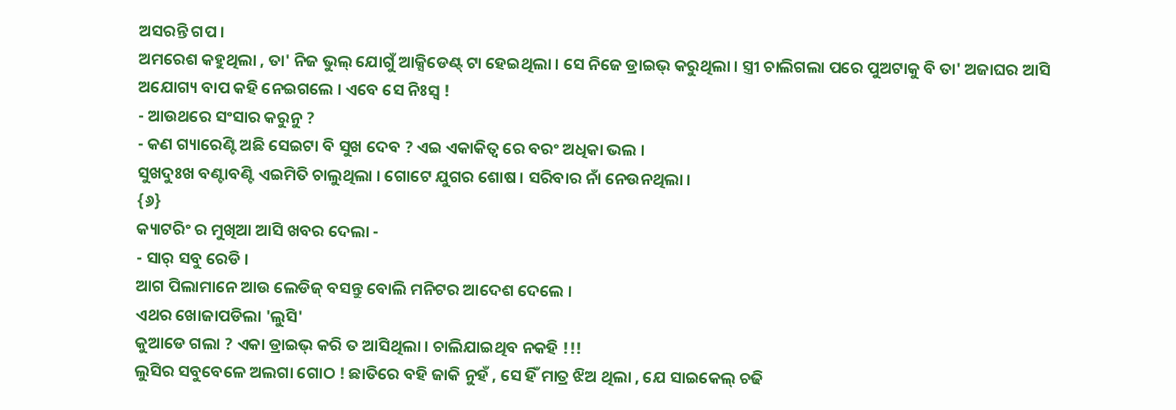ଅସରନ୍ତି ଗପ ।
ଅମରେଶ କହୁଥିଲା , ତା' ନିଜ ଭୁଲ୍ ଯୋଗୁଁ ଆକ୍ସିଡେଣ୍ଟ୍ ଟା ହେଇଥିଲା । ସେ ନିଜେ ଡ୍ରାଇଭ୍ କରୁଥିଲା । ସ୍ତ୍ରୀ ଚାଲିଗଲା ପରେ ପୁଅଟାକୁ ବି ତା' ଅଜାଘର ଆସି ଅଯୋଗ୍ୟ ବାପ କହି ନେଇଗଲେ । ଏବେ ସେ ନିଃସ୍ୱ !
- ଆଉଥରେ ସଂସାର କରୁନୁ ?
- କଣ ଗ୍ୟାରେଣ୍ଟି ଅଛି ସେଇଟା ବି ସୁଖ ଦେବ ? ଏଇ ଏକାକିତ୍ୱ ରେ ବରଂ ଅଧିକା ଭଲ ।
ସୁଖଦୁଃଖ ବଣ୍ଟାବଣ୍ଟି ଏଇମିତି ଚାଲୁଥିଲା । ଗୋଟେ ଯୁଗର ଶୋଷ । ସରିବାର ନାଁ ନେଉନଥିଲା ।
{୬}
କ୍ୟାଟରିଂ ର ମୁଖିଆ ଆସି ଖବର ଦେଲା -
- ସାର୍ ସବୁ ରେଡି ।
ଆଗ ପିଲାମାନେ ଆଉ ଲେଡିଜ୍ ବସନ୍ତୁ ବୋଲି ମନିଟର ଆଦେଶ ଦେଲେ ।
ଏଥର ଖୋଜାପଡିଲା 'ଲୁସି'
କୁଆଡେ ଗଲା ? ଏକା ଡ୍ରାଇଭ୍ କରି ତ ଆସିଥିଲା । ଚାଲିଯାଇଥିବ ନକହି !!!
ଲୁସିର ସବୁବେଳେ ଅଲଗା ଗୋଠ ! ଛାତିରେ ବହି ଜାକି ନୁହଁ , ସେ ହିଁ ମାତ୍ର ଝିଅ ଥିଲା , ଯେ ସାଇକେଲ୍ ଚଢି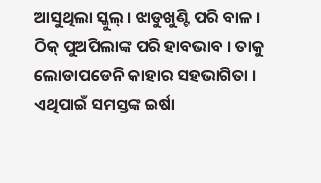ଆସୁଥିଲା ସ୍କୁଲ୍ । ଝାଡୁଖୁଣ୍ଟି ପରି ବାଳ । ଠିକ୍ ପୁଅପିଲାଙ୍କ ପରି ହାବଭାବ । ତାକୁ ଲୋଡାପଡେନି କାହାର ସହଭାଗିତା । ଏଥିପାଇଁ ସମସ୍ତଙ୍କ ଇର୍ଷା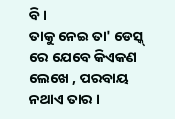ବି ।
ତାକୁ ନେଇ ତା' ଡେସ୍କ୍ ରେ ଯେବେ କିଏକଣ ଲେଖେ , ପରବାୟ ନଥାଏ ତାର ।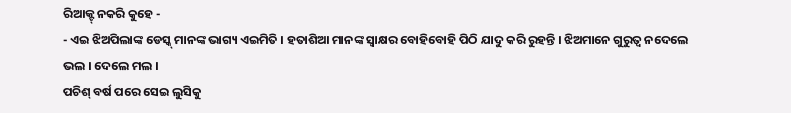ରିଆକ୍ଟ୍ ନକରି କୁହେ -
- ଏଇ ଝିଅପିଲାଙ୍କ ଡେସ୍କ୍ ମାନଙ୍କ ଭାଗ୍ୟ ଏଇମିତି । ହତାଶିଆ ମାନଙ୍କ ସ୍ୱାକ୍ଷର ବୋହିବୋହି ପିଠି ଯାଦୁ କରି ରୁହନ୍ତି । ଝିଅମାନେ ଗୁରୁତ୍ବ ନଦେଲେ ଭଲ । ଦେଲେ ମଲ ।
ପଚିଶ୍ ବର୍ଷ ପରେ ସେଇ ଲୁସିକୁ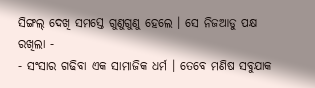ସିଙ୍ଗଲ୍ ଦେଖି ସମସ୍ତେ ଗୁଣୁଗୁଣୁ ହେଲେ । ସେ ନିଜଆଡୁ ପକ୍ଷ ରଖିଲା -
- ସଂସାର ଗଢିବା ଏକ ସାମାଜିକ ଧର୍ମ । ତେବେ ମଣିଷ ସବୁଯାକ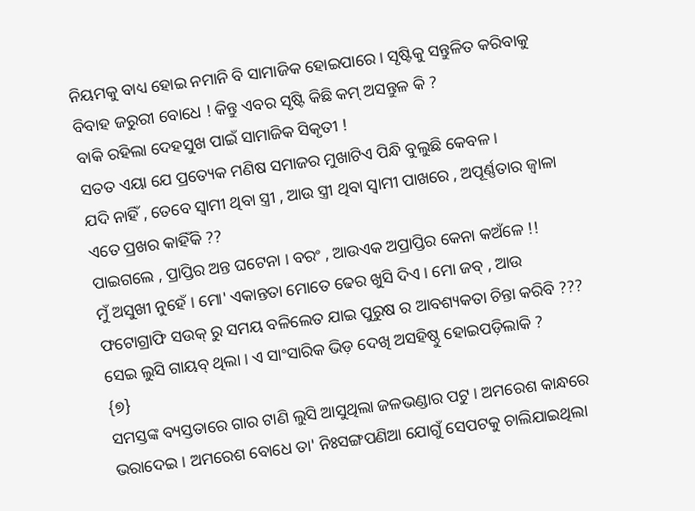ନିୟମକୁ ବାଧ୍ୟ ହୋଇ ନମାନି ବି ସାମାଜିକ ହୋଇପାରେ । ସୃଷ୍ଟିକୁ ସନ୍ତୁଳିତ କରିବାକୁ ବିବାହ ଜରୁରୀ ବୋଧେ ! କିନ୍ତୁ ଏବର ସୃଷ୍ଟି କିଛି କମ୍ ଅସନ୍ତୁଳ କି ?
ବାକି ରହିଲା ଦେହସୁଖ ପାଇଁ ସାମାଜିକ ସିକୃତୀ !
ସତତ ଏୟା ଯେ ପ୍ରତ୍ୟେକ ମଣିଷ ସମାଜର ମୁଖାଟିଏ ପିନ୍ଧି ବୁଲୁଛି କେବଳ ।
ଯଦି ନାହିଁ , ତେବେ ସ୍ୱାମୀ ଥିବା ସ୍ତ୍ରୀ , ଆଉ ସ୍ତ୍ରୀ ଥିବା ସ୍ୱାମୀ ପାଖରେ , ଅପୂର୍ଣ୍ଣତାର ଜ୍ୱାଳା ଏତେ ପ୍ରଖର କାହିଁକି ??
ପାଇଗଲେ , ପ୍ରାପ୍ତିର ଅନ୍ତ ଘଟେନା । ବରଂ , ଆଉଏକ ଅପ୍ରାପ୍ତିର କେନା କଅଁଳେ !!
ମୁଁ ଅସୁଖୀ ନୁହେଁ । ମୋ' ଏକାନ୍ତତା ମୋତେ ଢେର ଖୁସି ଦିଏ । ମୋ ଜବ୍ , ଆଉ ଫଟୋଗ୍ରାଫି ସଉକ୍ ରୁ ସମୟ ବଳିଲେତ ଯାଇ ପୁରୁଷ ର ଆବଶ୍ୟକତା ଚିନ୍ତା କରିବି ???
ସେଇ ଲୁସି ଗାୟବ୍ ଥିଲା । ଏ ସାଂସାରିକ ଭିଡ଼ ଦେଖି ଅସହିଷ୍ଠୁ ହୋଇପଡ଼ିଲାକି ?
{୭}
ସମସ୍ତଙ୍କ ବ୍ୟସ୍ତତାରେ ଗାର ଟାଣି ଲୁସି ଆସୁଥିଲା ଜଳଭଣ୍ଡାର ପଟୁ । ଅମରେଶ କାନ୍ଧରେ ଭରାଦେଇ । ଅମରେଶ ବୋଧେ ତା' ନିଃସଙ୍ଗପଣିଆ ଯୋଗୁଁ ସେପଟକୁ ଚାଲିଯାଇଥିଲା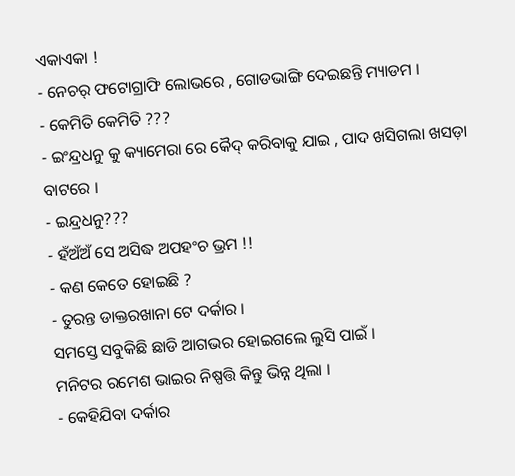ଏକାଏକା !
- ନେଚର୍ ଫଟୋଗ୍ରାଫି ଲୋଭରେ , ଗୋଡଭାଙ୍ଗି ଦେଇଛନ୍ତି ମ୍ୟାଡମ ।
- କେମିତି କେମିତି ???
- ଇଂନ୍ଦ୍ରଧନୁ କୁ କ୍ୟାମେରା ରେ କୈଦ୍ କରିବାକୁ ଯାଇ , ପାଦ ଖସିଗଲା ଖସଡ଼ା ବାଟରେ ।
- ଇନ୍ଦ୍ରଧନୁ???
- ହଁଅଁଅଁ ସେ ଅସିଦ୍ଧ ଅପହଂଚ ଭ୍ରମ !!
- କଣ କେତେ ହୋଇଛି ?
- ତୁରନ୍ତ ଡାକ୍ତରଖାନା ଟେ ଦର୍କାର ।
ସମସ୍ତେ ସବୁକିଛି ଛାଡି ଆଗଭର ହୋଇଗଲେ ଲୁସି ପାଇଁ ।
ମନିଟର ରମେଶ ଭାଇର ନିଷ୍ପତ୍ତି କିନ୍ତୁ ଭିନ୍ନ ଥିଲା ।
- କେହିଯିବା ଦର୍କାର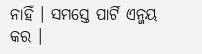ନାହିଁ । ସମସ୍ତେ ପାର୍ଟି ଏନ୍ଜୟ କର ।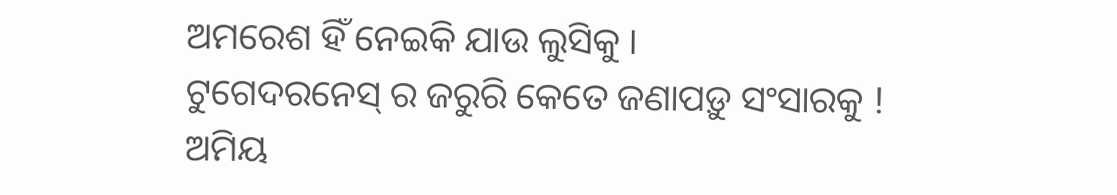ଅମରେଶ ହିଁ ନେଇକି ଯାଉ ଲୁସିକୁ ।
ଟୁଗେଦରନେସ୍ ର ଜରୁରି କେତେ ଜଣାପଡ଼ୁ ସଂସାରକୁ !
ଅମିୟ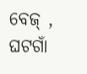ବେଜ୍ , ଘଟଗାଁ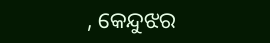, କେନ୍ଦୁଝର